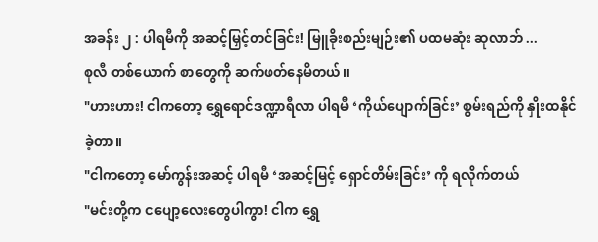အခန်း ၂ : ပါရမီကို အဆင့်မြှင့်တင်ခြင်း! မြူခိုးစည်းမျဉ်း၏ ပထမဆုံး ဆုလာဘ် ...
စုလီ တစ်ယောက် စာတွေကို ဆက်ဖတ်နေမိတယ်။
"ဟားဟား! ငါကတော့ ရွှေရောင်ဒဏ္ဍာရီလာ ပါရမီ ‘ကိုယ်ပျောက်ခြင်း’ စွမ်းရည်ကို နှိုးထနိုင်ခဲ့တာ။
"ငါကတော့ မော်ကွန်းအဆင့် ပါရမီ ‘အဆင့်မြင့် ရှောင်တိမ်းခြင်း’ ကို ရလိုက်တယ်
"မင်းတို့က ငပျော့လေးတွေပါကွာ! ငါက ရွှေ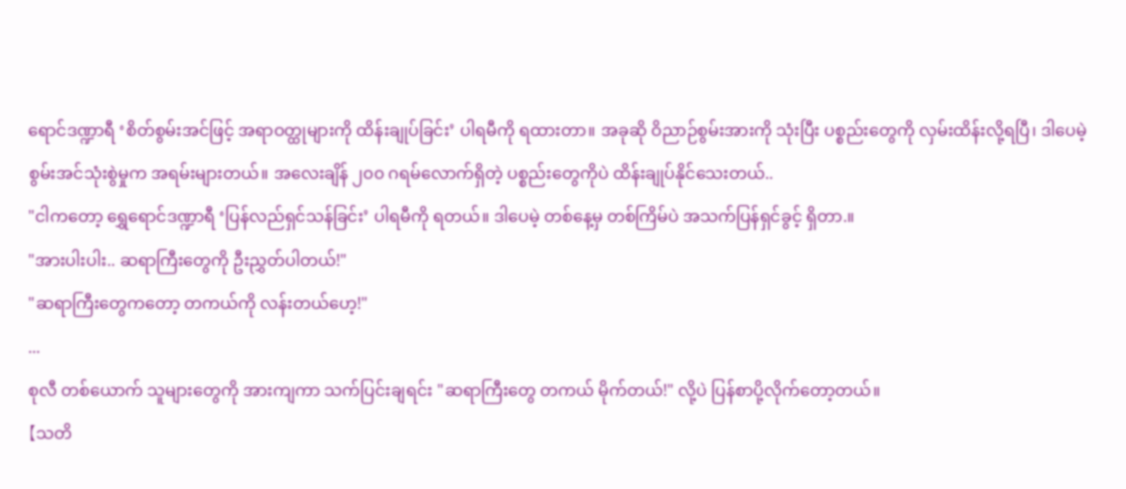ရောင်ဒဏ္ဍာရီ ‘စိတ်စွမ်းအင်ဖြင့် အရာဝတ္ထုများကို ထိန်းချုပ်ခြင်း’ ပါရမီကို ရထားတာ။ အခုဆို ဝိညာဉ်စွမ်းအားကို သုံးပြီး ပစ္စည်းတွေကို လှမ်းထိန်းလို့ရပြီ၊ ဒါပေမဲ့ စွမ်းအင်သုံးစွဲမှုက အရမ်းများတယ်။ အလေးချိန် ၂၀၀ ဂရမ်လောက်ရှိတဲ့ ပစ္စည်းတွေကိုပဲ ထိန်းချုပ်နိုင်သေးတယ်..
"ငါကတော့ ရွှေရောင်ဒဏ္ဍာရီ ‘ပြန်လည်ရှင်သန်ခြင်း’ ပါရမီကို ရတယ်။ ဒါပေမဲ့ တစ်နေ့မှ တစ်ကြိမ်ပဲ အသက်ပြန်ရှင်ခွင့် ရှိတာ.။
"အားပါးပါး.. ဆရာကြီးတွေကို ဦးညွှတ်ပါတယ်!"
"ဆရာကြီးတွေကတော့ တကယ်ကို လန်းတယ်ဟေ့!"
...
စုလီ တစ်ယောက် သူများတွေကို အားကျကာ သက်ပြင်းချရင်း "ဆရာကြီးတွေ တကယ် မိုက်တယ်!" လို့ပဲ ပြန်စာပို့လိုက်တော့တယ်။
【သတိ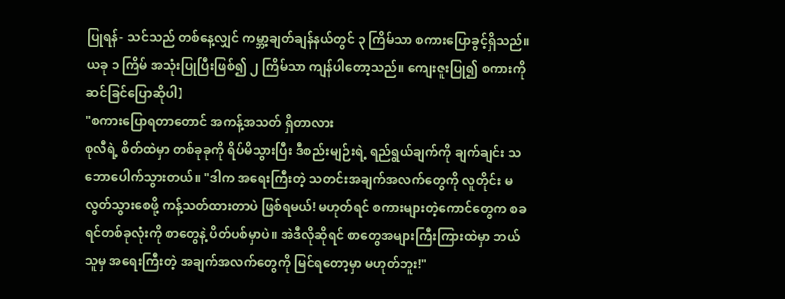ပြုရန်- သင်သည် တစ်နေ့လျှင် ကမ္ဘာ့ချတ်ချန်နယ်တွင် ၃ ကြိမ်သာ စကားပြောခွင့်ရှိသည်။ ယခု ၁ ကြိမ် အသုံးပြုပြီးဖြစ်၍ ၂ ကြိမ်သာ ကျန်ပါတော့သည်။ ကျေးဇူးပြု၍ စကားကို ဆင်ခြင်ပြောဆိုပါ】
"စကားပြောရတာတောင် အကန့်အသတ် ရှိတာလား
စုလီရဲ့ စိတ်ထဲမှာ တစ်ခုခုကို ရိပ်မိသွားပြီး ဒီစည်းမျဉ်းရဲ့ ရည်ရွယ်ချက်ကို ချက်ချင်း သဘောပေါက်သွားတယ်။ "ဒါက အရေးကြီးတဲ့ သတင်းအချက်အလက်တွေကို လူတိုင်း မလွတ်သွားစေဖို့ ကန့်သတ်ထားတာပဲ ဖြစ်ရမယ်! မဟုတ်ရင် စကားများတဲ့ကောင်တွေက စခရင်တစ်ခုလုံးကို စာတွေနဲ့ ပိတ်ပစ်မှာပဲ။ အဲဒီလိုဆိုရင် စာတွေအများကြီးကြားထဲမှာ ဘယ်သူမှ အရေးကြီးတဲ့ အချက်အလက်တွေကို မြင်ရတော့မှာ မဟုတ်ဘူး!"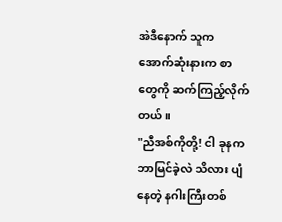အဲဒီနောက် သူက အောက်ဆုံးနားက စာတွေကို ဆက်ကြည့်လိုက်တယ်။
"ညီအစ်ကိုတို့! ငါ ခုနက ဘာမြင်ခဲ့လဲ သိလား ပျံနေတဲ့ နဂါးကြီးတစ်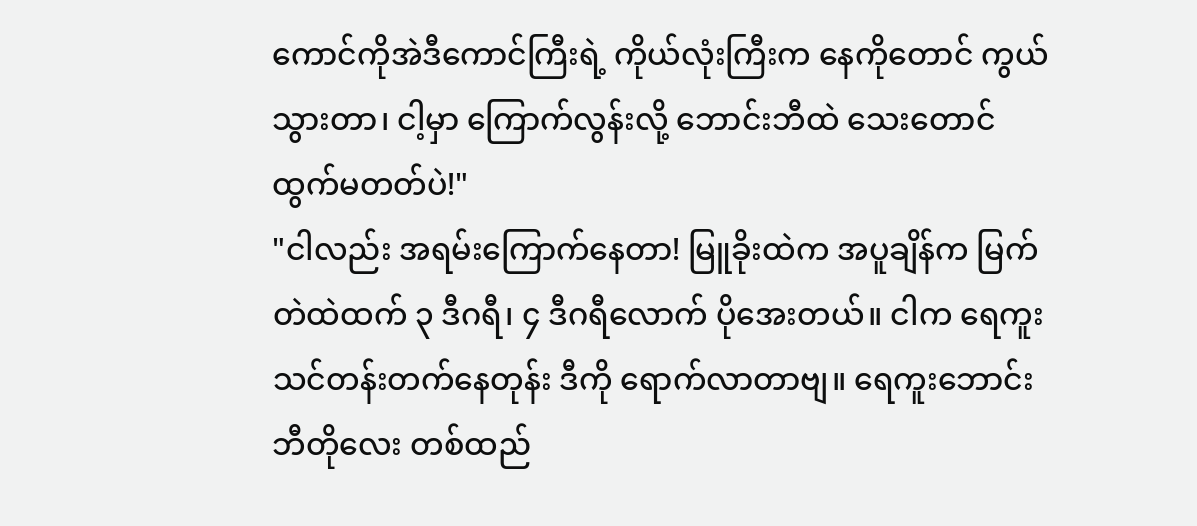ကောင်ကိုအဲဒီကောင်ကြီးရဲ့ ကိုယ်လုံးကြီးက နေကိုတောင် ကွယ်သွားတာ၊ ငါ့မှာ ကြောက်လွန်းလို့ ဘောင်းဘီထဲ သေးတောင် ထွက်မတတ်ပဲ!"
"ငါလည်း အရမ်းကြောက်နေတာ! မြူခိုးထဲက အပူချိန်က မြက်တဲထဲထက် ၃ ဒီဂရီ၊ ၄ ဒီဂရီလောက် ပိုအေးတယ်။ ငါက ရေကူးသင်တန်းတက်နေတုန်း ဒီကို ရောက်လာတာဗျ။ ရေကူးဘောင်းဘီတိုလေး တစ်ထည်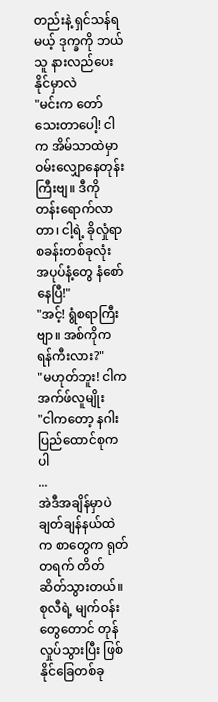တည်းနဲ့ ရှင်သန်ရမယ့် ဒုက္ခကို ဘယ်သူ နားလည်ပေးနိုင်မှာလဲ
"မင်းက တော်သေးတာပေါ့! ငါက အိမ်သာထဲမှာ ဝမ်းလျှောနေတုန်းကြီးဗျ။ ဒီကို တန်းရောက်လာတာ၊ ငါ့ရဲ့ ခိုလှုံရာစခန်းတစ်ခုလုံး အပုပ်နံ့တွေ နံစော်နေပြီ!"
"အင့်! ရွံစရာကြီးဗျာ။ အစ်ကိုက ရန်ကီးလား?"
"မဟုတ်ဘူး! ငါက အက်ဖ်လူမျိုး
"ငါကတော့ နဂါးပြည်ထောင်စုကပါ
...
အဲဒီအချိန်မှာပဲ ချတ်ချန်နယ်ထဲက စာတွေက ရုတ်တရက် တိတ်ဆိတ်သွားတယ်။
စုလီရဲ့ မျက်ဝန်းတွေတောင် တုန်လှုပ်သွားပြီး ဖြစ်နိုင်ခြေတစ်ခု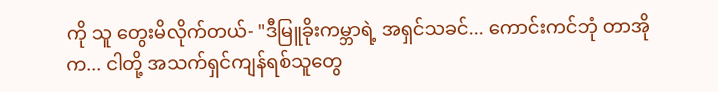ကို သူ တွေးမိလိုက်တယ်- "ဒီမြူခိုးကမ္ဘာရဲ့ အရှင်သခင်... ကောင်းကင်ဘုံ တာအိုက... ငါတို့ အသက်ရှင်ကျန်ရစ်သူတွေ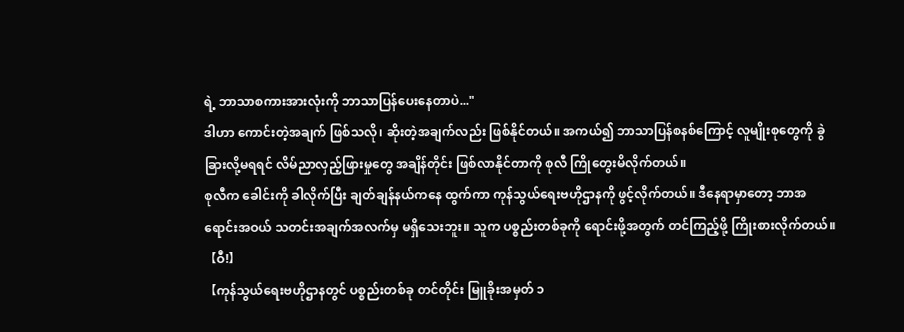ရဲ့ ဘာသာစကားအားလုံးကို ဘာသာပြန်ပေးနေတာပဲ..."
ဒါဟာ ကောင်းတဲ့အချက် ဖြစ်သလို၊ ဆိုးတဲ့အချက်လည်း ဖြစ်နိုင်တယ်။ အကယ်၍ ဘာသာပြန်စနစ်ကြောင့် လူမျိုးစုတွေကို ခွဲခြားလို့မရရင် လိမ်ညာလှည့်ဖြားမှုတွေ အချိန်တိုင်း ဖြစ်လာနိုင်တာကို စုလီ ကြိုတွေးမိလိုက်တယ်။
စုလီက ခေါင်းကို ခါလိုက်ပြီး ချတ်ချန်နယ်ကနေ ထွက်ကာ ကုန်သွယ်ရေးဗဟိုဌာနကို ဖွင့်လိုက်တယ်။ ဒီနေရာမှာတော့ ဘာအရောင်းအဝယ် သတင်းအချက်အလက်မှ မရှိသေးဘူး။ သူက ပစ္စည်းတစ်ခုကို ရောင်းဖို့အတွက် တင်ကြည့်ဖို့ ကြိုးစားလိုက်တယ်။
【ဝီ!】
【ကုန်သွယ်ရေးဗဟိုဌာနတွင် ပစ္စည်းတစ်ခု တင်တိုင်း မြူခိုးအမှတ် ၁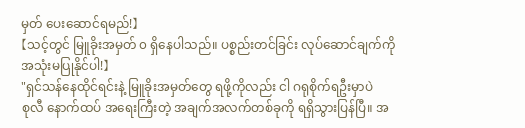မှတ် ပေးဆောင်ရမည်!】
【သင့်တွင် မြူခိုးအမှတ် ၀ ရှိနေပါသည်။ ပစ္စည်းတင်ခြင်း လုပ်ဆောင်ချက်ကို အသုံးမပြုနိုင်ပါ!】
"ရှင်သန်နေထိုင်ရင်းနဲ့ မြူခိုးအမှတ်တွေ ရဖို့ကိုလည်း ငါ ဂရုစိုက်ရဦးမှာပဲ
စုလီ နောက်ထပ် အရေးကြီးတဲ့ အချက်အလက်တစ်ခုကို ရရှိသွားပြန်ပြီ။ အ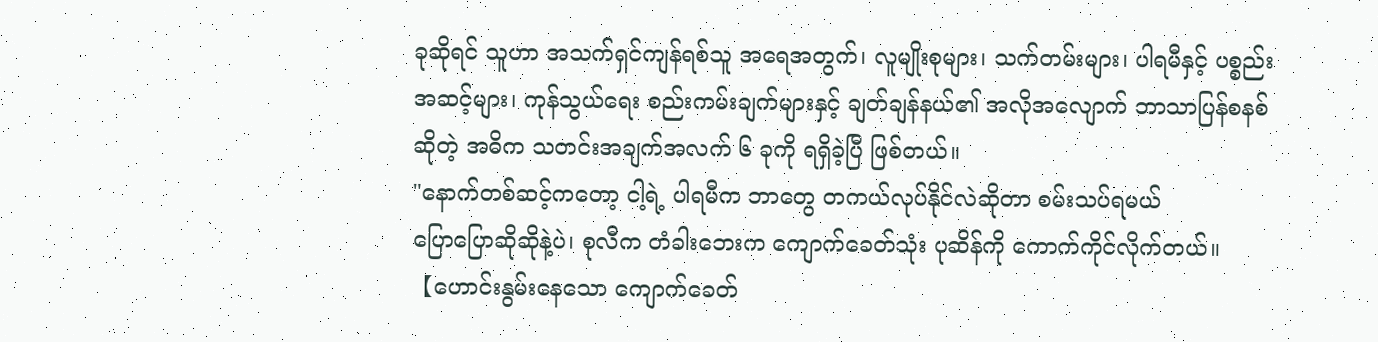ခုဆိုရင် သူဟာ အသက်ရှင်ကျန်ရစ်သူ အရေအတွက်၊ လူမျိုးစုများ၊ သက်တမ်းများ၊ ပါရမီနှင့် ပစ္စည်းအဆင့်များ၊ ကုန်သွယ်ရေး စည်းကမ်းချက်များနှင့် ချတ်ချန်နယ်၏ အလိုအလျောက် ဘာသာပြန်စနစ်ဆိုတဲ့ အဓိက သတင်းအချက်အလက် ၆ ခုကို ရရှိခဲ့ပြီ ဖြစ်တယ်။
"နောက်တစ်ဆင့်ကတော့ ငါ့ရဲ့ ပါရမီက ဘာတွေ တကယ်လုပ်နိုင်လဲဆိုတာ စမ်းသပ်ရမယ်
ပြောပြောဆိုဆိုနဲ့ပဲ၊ စုလီက တံခါးဘေးက ကျောက်ခေတ်သုံး ပုဆိန်ကို ကောက်ကိုင်လိုက်တယ်။
【ဟောင်းနွမ်းနေသော ကျောက်ခေတ်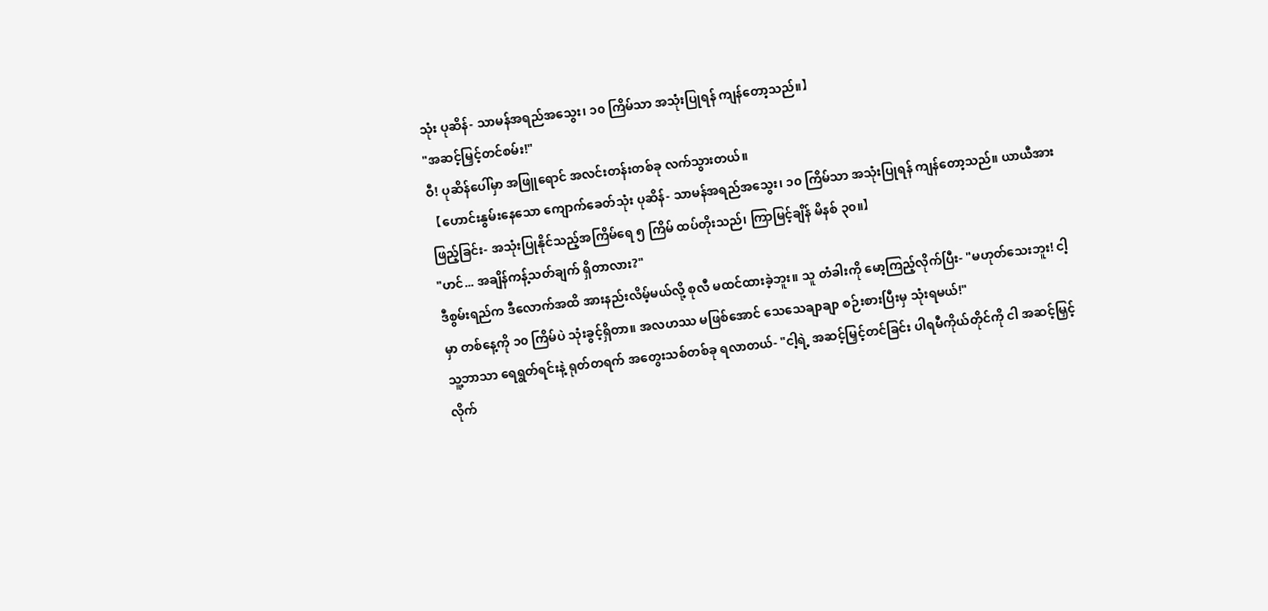သုံး ပုဆိန်- သာမန်အရည်အသွေး၊ ၁၀ ကြိမ်သာ အသုံးပြုရန် ကျန်တော့သည်။】
"အဆင့်မြှင့်တင်စမ်း!"
ဝီ! ပုဆိန်ပေါ်မှာ အဖြူရောင် အလင်းတန်းတစ်ခု လက်သွားတယ်။
【ဟောင်းနွမ်းနေသော ကျောက်ခေတ်သုံး ပုဆိန်- သာမန်အရည်အသွေး၊ ၁၀ ကြိမ်သာ အသုံးပြုရန် ကျန်တော့သည်။ ယာယီအားဖြည့်ခြင်း- အသုံးပြုနိုင်သည့်အကြိမ်ရေ ၅ ကြိမ် ထပ်တိုးသည်၊ ကြာမြင့်ချိန် မိနစ် ၃၀။】
"ဟင်... အချိန်ကန့်သတ်ချက် ရှိတာလား?"
ဒီစွမ်းရည်က ဒီလောက်အထိ အားနည်းလိမ့်မယ်လို့ စုလီ မထင်ထားခဲ့ဘူး။ သူ တံခါးကို မော့ကြည့်လိုက်ပြီး- "မဟုတ်သေးဘူး! ငါ့မှာ တစ်နေ့ကို ၁၀ ကြိမ်ပဲ သုံးခွင့်ရှိတာ။ အလဟဿ မဖြစ်အောင် သေသေချာချာ စဉ်းစားပြီးမှ သုံးရမယ်!"
သူ့ဘာသာ ရေရွတ်ရင်းနဲ့ ရုတ်တရက် အတွေးသစ်တစ်ခု ရလာတယ်- "ငါ့ရဲ့ အဆင့်မြှင့်တင်ခြင်း ပါရမီကိုယ်တိုင်ကို ငါ အဆင့်မြှင့်လိုက်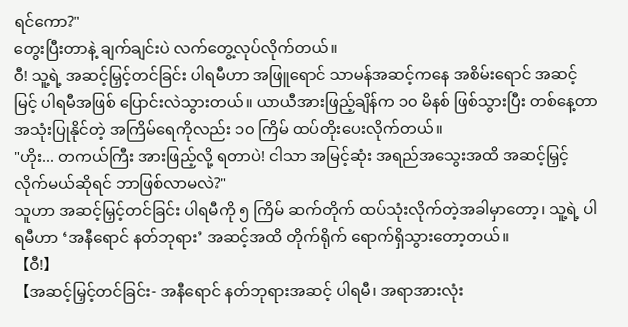ရင်ကော?"
တွေးပြီးတာနဲ့ ချက်ချင်းပဲ လက်တွေ့လုပ်လိုက်တယ်။
ဝီ! သူ့ရဲ့ အဆင့်မြှင့်တင်ခြင်း ပါရမီဟာ အဖြူရောင် သာမန်အဆင့်ကနေ အစိမ်းရောင် အဆင့်မြင့် ပါရမီအဖြစ် ပြောင်းလဲသွားတယ်။ ယာယီအားဖြည့်ချိန်က ၁၀ မိနစ် ဖြစ်သွားပြီး တစ်နေ့တာ အသုံးပြုနိုင်တဲ့ အကြိမ်ရေကိုလည်း ၁၀ ကြိမ် ထပ်တိုးပေးလိုက်တယ်။
"ဟိုး... တကယ်ကြီး အားဖြည့်လို့ ရတာပဲ! ငါသာ အမြင့်ဆုံး အရည်အသွေးအထိ အဆင့်မြှင့်လိုက်မယ်ဆိုရင် ဘာဖြစ်လာမလဲ?"
သူဟာ အဆင့်မြှင့်တင်ခြင်း ပါရမီကို ၅ ကြိမ် ဆက်တိုက် ထပ်သုံးလိုက်တဲ့အခါမှာတော့၊ သူ့ရဲ့ ပါရမီဟာ ‘အနီရောင် နတ်ဘုရား’ အဆင့်အထိ တိုက်ရိုက် ရောက်ရှိသွားတော့တယ်။
【ဝီ!】
【အဆင့်မြှင့်တင်ခြင်း- အနီရောင် နတ်ဘုရားအဆင့် ပါရမီ၊ အရာအားလုံး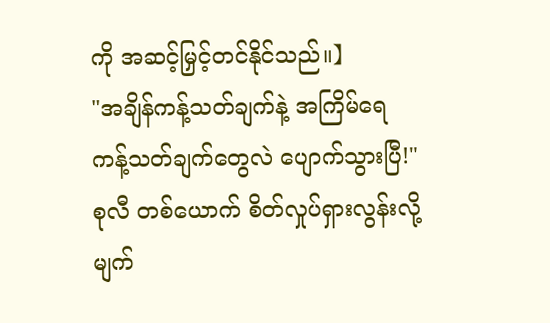ကို အဆင့်မြှင့်တင်နိုင်သည်။】
"အချိန်ကန့်သတ်ချက်နဲ့ အကြိမ်ရေ ကန့်သတ်ချက်တွေလဲ ပျောက်သွားပြီ!"
စုလီ တစ်ယောက် စိတ်လှုပ်ရှားလွန်းလို့ မျက်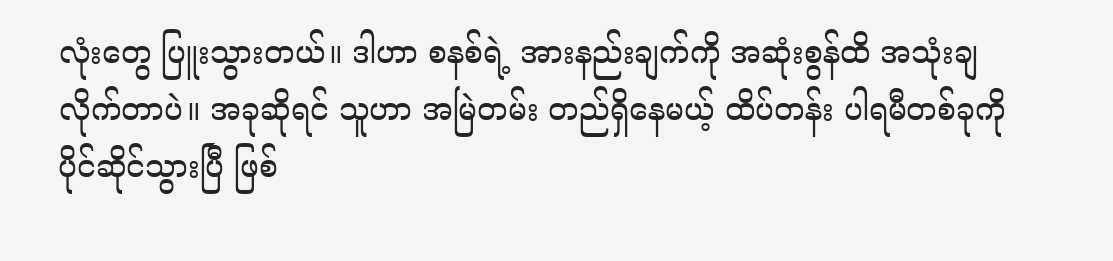လုံးတွေ ပြူးသွားတယ်။ ဒါဟာ စနစ်ရဲ့ အားနည်းချက်ကို အဆုံးစွန်ထိ အသုံးချလိုက်တာပဲ။ အခုဆိုရင် သူဟာ အမြဲတမ်း တည်ရှိနေမယ့် ထိပ်တန်း ပါရမီတစ်ခုကို ပိုင်ဆိုင်သွားပြီ ဖြစ်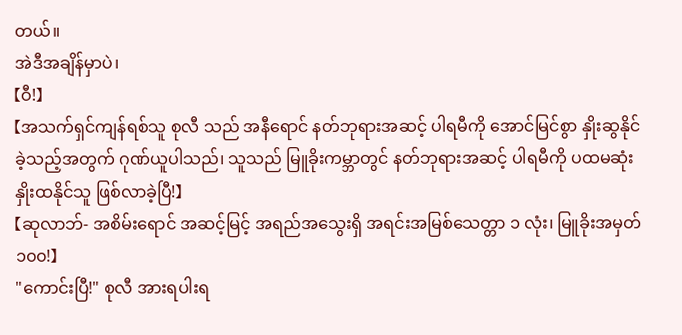တယ်။
အဲဒီအချိန်မှာပဲ၊
【ဝီ!】
【အသက်ရှင်ကျန်ရစ်သူ စုလီ သည် အနီရောင် နတ်ဘုရားအဆင့် ပါရမီကို အောင်မြင်စွာ နှိုးဆွနိုင်ခဲ့သည့်အတွက် ဂုဏ်ယူပါသည်၊ သူသည် မြူခိုးကမ္ဘာတွင် နတ်ဘုရားအဆင့် ပါရမီကို ပထမဆုံး နှိုးထနိုင်သူ ဖြစ်လာခဲ့ပြီ!】
【ဆုလာဘ်- အစိမ်းရောင် အဆင့်မြင့် အရည်အသွေးရှိ အရင်းအမြစ်သေတ္တာ ၁ လုံး၊ မြူခိုးအမှတ် ၁၀၀!】
"ကောင်းပြီ!" စုလီ အားရပါးရ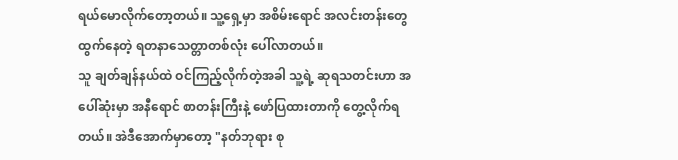ရယ်မောလိုက်တော့တယ်။ သူ့ရှေ့မှာ အစိမ်းရောင် အလင်းတန်းတွေ ထွက်နေတဲ့ ရတနာသေတ္တာတစ်လုံး ပေါ်လာတယ်။
သူ ချတ်ချန်နယ်ထဲ ဝင်ကြည့်လိုက်တဲ့အခါ သူ့ရဲ့ ဆုရသတင်းဟာ အပေါ်ဆုံးမှာ အနီရောင် စာတန်းကြီးနဲ့ ဖော်ပြထားတာကို တွေ့လိုက်ရတယ်။ အဲဒီအောက်မှာတော့ "နတ်ဘုရား စု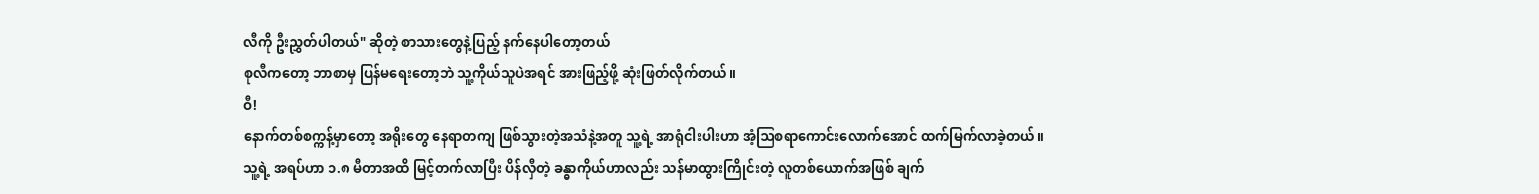လီကို ဦးညွှတ်ပါတယ်" ဆိုတဲ့ စာသားတွေနဲ့ပြည့် နက်နေပါတော့တယ်
စုလီကတော့ ဘာစာမှ ပြန်မရေးတော့ဘဲ သူ့ကိုယ်သူပဲအရင် အားဖြည့်ဖို့ ဆုံးဖြတ်လိုက်တယ်။
ဝီ!
နောက်တစ်စက္ကန့်မှာတော့ အရိုးတွေ နေရာတကျ ဖြစ်သွားတဲ့အသံနဲ့အတူ သူ့ရဲ့ အာရုံငါးပါးဟာ အံ့ဩစရာကောင်းလောက်အောင် ထက်မြက်လာခဲ့တယ်။
သူ့ရဲ့ အရပ်ဟာ ၁.၈ မီတာအထိ မြင့်တက်လာပြီး ပိန်လှီတဲ့ ခန္ဓာကိုယ်ဟာလည်း သန်မာထွားကြိုင်းတဲ့ လူတစ်ယောက်အဖြစ် ချက်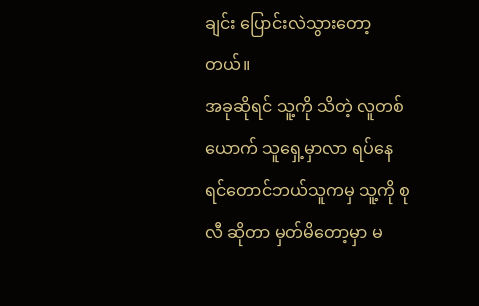ချင်း ပြောင်းလဲသွားတော့တယ်။
အခုဆိုရင် သူ့ကို သိတဲ့ လူတစ် ယောက် သူရှေ့မှာလာ ရပ်နေရင်တောင်ဘယ်သူကမှ သူ့ကို စုလီ ဆိုတာ မှတ်မိတော့မှာ မ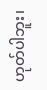ဟုတ်ပါဘူး၊